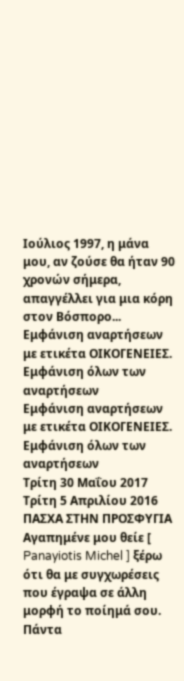Ιούλιος 1997, η μάνα μου, αν ζούσε θα ήταν 90 χρονών σήμερα, απαγγέλλει για μια κόρη στον Βόσπορο...
Εμφάνιση αναρτήσεων με ετικέτα ΟΙΚΟΓΕΝΕΙΕΣ. Εμφάνιση όλων των αναρτήσεων
Εμφάνιση αναρτήσεων με ετικέτα ΟΙΚΟΓΕΝΕΙΕΣ. Εμφάνιση όλων των αναρτήσεων
Τρίτη 30 Μαΐου 2017
Τρίτη 5 Απριλίου 2016
ΠΑΣΧΑ ΣΤΗΝ ΠΡΟΣΦΥΓΙΑ
Αγαπημένε μου θείε [ Panayiotis Michel ] ξέρω ότι θα με συγχωρέσεις που έγραψα σε άλλη μορφή το ποίημά σου. Πάντα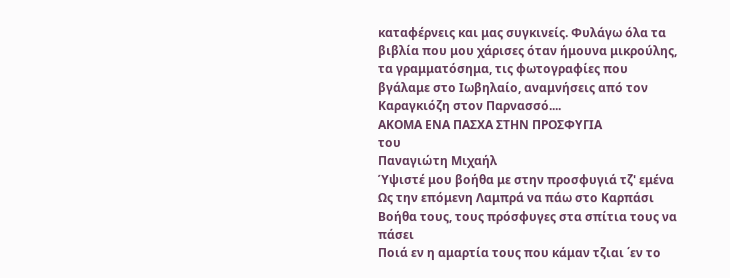καταφέρνεις και μας συγκινείς. Φυλάγω όλα τα βιβλία που μου χάρισες όταν ήμουνα μικρούλης, τα γραμματόσημα, τις φωτογραφίες που βγάλαμε στο Ιωβηλαίο, αναμνήσεις από τον Καραγκιόζη στον Παρνασσό....
ΑΚΟΜΑ ΕΝΑ ΠΑΣΧΑ ΣΤΗΝ ΠΡΟΣΦΥΓΙΑ
του
Παναγιώτη Μιχαήλ
Ύψιστέ μου βοήθα με στην προσφυγιά τζ' εμένα
Ως την επόμενη Λαμπρά να πάω στο Καρπάσι
Βοήθα τους, τους πρόσφυγες στα σπίτια τους να πάσει
Ποιά εν η αμαρτία τους που κάμαν τζιαι ΄εν το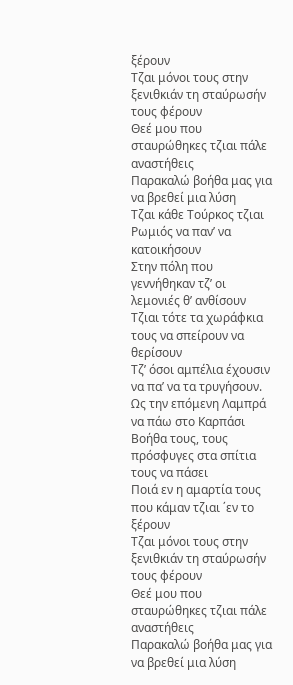ξέρουν
Τζαι μόνοι τους στην ξενιθκιάν τη σταύρωσήν τους φέρουν
Θεέ μου που σταυρώθηκες τζιαι πάλε αναστήθεις
Παρακαλώ βοήθα μας για να βρεθεί μια λύση
Τζαι κάθε Τούρκος τζιαι Ρωμιός να παν’ να κατοικήσουν
Στην πόλη που γεννήθηκαν τζ’ οι λεμονιές θ’ ανθίσουν
Τζιαι τότε τα χωράφκια τους να σπείρουν να θερίσουν
Τζ’ όσοι αμπέλια έχουσιν να πα’ να τα τρυγήσουν.
Ως την επόμενη Λαμπρά να πάω στο Καρπάσι
Βοήθα τους, τους πρόσφυγες στα σπίτια τους να πάσει
Ποιά εν η αμαρτία τους που κάμαν τζιαι ΄εν το ξέρουν
Τζαι μόνοι τους στην ξενιθκιάν τη σταύρωσήν τους φέρουν
Θεέ μου που σταυρώθηκες τζιαι πάλε αναστήθεις
Παρακαλώ βοήθα μας για να βρεθεί μια λύση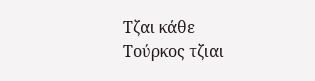Τζαι κάθε Τούρκος τζιαι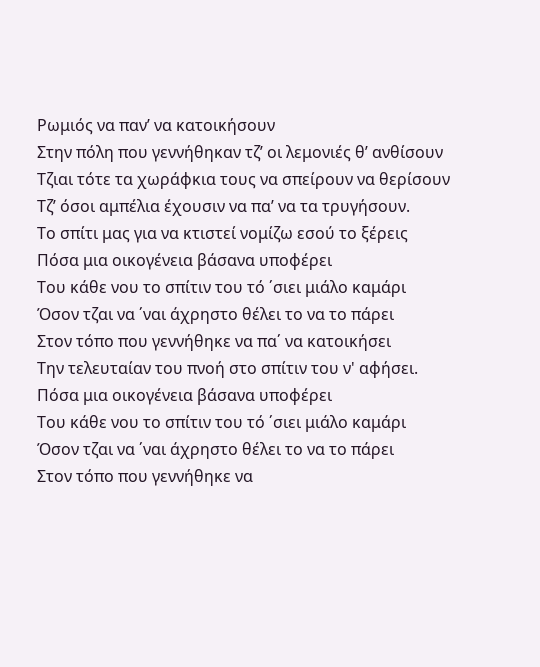Ρωμιός να παν’ να κατοικήσουν
Στην πόλη που γεννήθηκαν τζ’ οι λεμονιές θ’ ανθίσουν
Τζιαι τότε τα χωράφκια τους να σπείρουν να θερίσουν
Τζ’ όσοι αμπέλια έχουσιν να πα’ να τα τρυγήσουν.
Το σπίτι μας για να κτιστεί νομίζω εσού το ξέρεις
Πόσα μια οικογένεια βάσανα υποφέρει
Του κάθε νου το σπίτιν του τό ΄σιει μιάλο καμάρι
Όσον τζαι να ΄ναι άχρηστο θέλει το να το πάρει
Στον τόπο που γεννήθηκε να πα΄ να κατοικήσει
Την τελευταίαν του πνοή στο σπίτιν του ν' αφήσει.
Πόσα μια οικογένεια βάσανα υποφέρει
Του κάθε νου το σπίτιν του τό ΄σιει μιάλο καμάρι
Όσον τζαι να ΄ναι άχρηστο θέλει το να το πάρει
Στον τόπο που γεννήθηκε να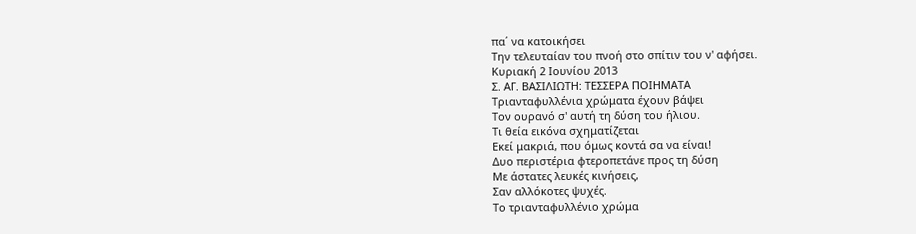πα΄ να κατοικήσει
Την τελευταίαν του πνοή στο σπίτιν του ν' αφήσει.
Κυριακή 2 Ιουνίου 2013
Σ. ΑΓ. ΒΑΣΙΛΙΩΤΗ: ΤΕΣΣΕΡΑ ΠΟΙΗΜΑΤΑ
Τριανταφυλλένια χρώματα έχουν βάψει
Τον ουρανό σ' αυτή τη δύση του ήλιου.
Τι θεία εικόνα σχηματίζεται
Εκεί μακριά, που όμως κοντά σα να είναι!
Δυο περιστέρια φτεροπετάνε προς τη δύση
Με άστατες λευκές κινήσεις,
Σαν αλλόκοτες ψυχές.
Το τριανταφυλλένιο χρώμα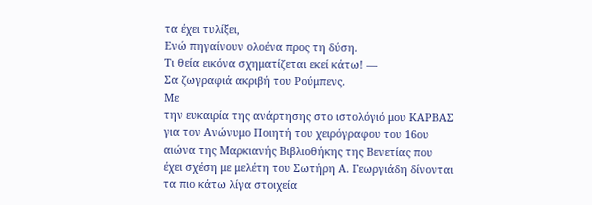τα έχει τυλίξει,
Ενώ πηγαίνουν ολοένα προς τη δύση.
Τι θεία εικόνα σχηματίζεται εκεί κάτω! —
Σα ζωγραφιά ακριβή του Ρούμπενς.
Με
την ευκαιρία της ανάρτησης στο ιστολόγιό μου ΚΑΡΒΑΣ για τον Ανώνυμο Ποιητή του χειρόγραφου του 16ου αιώνα της Μαρκιανής Βιβλιοθήκης της Βενετίας που
έχει σχέση με μελέτη του Σωτήρη Α. Γεωργιάδη δίνονται τα πιο κάτω λίγα στοιχεία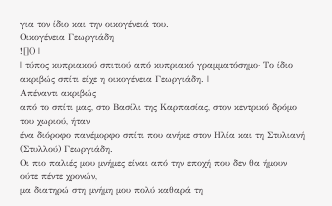για τον ίδιο και την οικογένειά του.
Οικογένεια Γεωργιάδη
![]() |
| τύπος κυπριακού σπιτιού από κυπριακό γραμματόσημο∙ Το ίδιο ακριβώς σπίτι είχε η οικογένεια Γεωργιάδη. |
Απέναντι ακριβώς
από το σπίτι μας, στο Βασίλι της Καρπασίας, στον κεντρικό δρόμο του χωριού, ήταν
ένα διόροφο πανέμορφο σπίτι που ανήκε στον Ηλία και τη Στυλιανή (Στυλλού) Γεωργιάδη.
Οι πιο παλιές μου μνήμες είναι από την εποχή που δεν θα ήμουν ούτε πέντε χρονών,
μα διατηρώ στη μνήμη μου πολύ καθαρά τη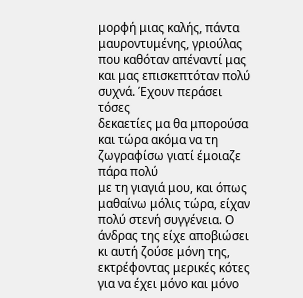μορφή μιας καλής, πάντα μαυροντυμένης, γριούλας που καθόταν απέναντί μας και μας επισκεπτόταν πολύ συχνά. Έχουν περάσει τόσες
δεκαετίες μα θα μπορούσα και τώρα ακόμα να τη ζωγραφίσω γιατί έμοιαζε πάρα πολύ
με τη γιαγιά μου, και όπως μαθαίνω μόλις τώρα, είχαν πολύ στενή συγγένεια. Ο άνδρας της είχε αποβιώσει κι αυτή ζούσε μόνη της, εκτρέφοντας μερικές κότες για να έχει μόνο και μόνο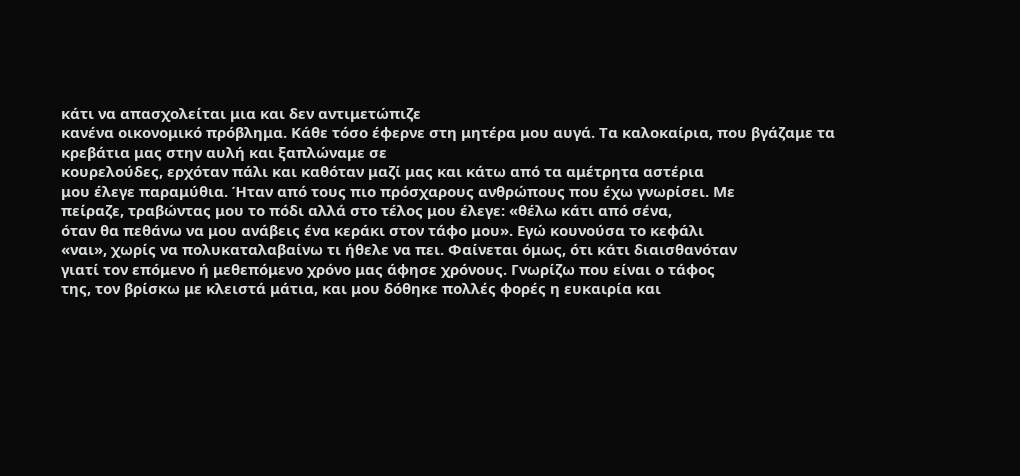κάτι να απασχολείται μια και δεν αντιμετώπιζε
κανένα οικονομικό πρόβλημα. Κάθε τόσο έφερνε στη μητέρα μου αυγά. Τα καλοκαίρια, που βγάζαμε τα κρεβάτια μας στην αυλή και ξαπλώναμε σε
κουρελούδες, ερχόταν πάλι και καθόταν μαζί μας και κάτω από τα αμέτρητα αστέρια
μου έλεγε παραμύθια. Ήταν από τους πιο πρόσχαρους ανθρώπους που έχω γνωρίσει. Με
πείραζε, τραβώντας μου το πόδι αλλά στο τέλος μου έλεγε: «θέλω κάτι από σένα,
όταν θα πεθάνω να μου ανάβεις ένα κεράκι στον τάφο μου». Εγώ κουνούσα το κεφάλι
«ναι», χωρίς να πολυκαταλαβαίνω τι ήθελε να πει. Φαίνεται όμως, ότι κάτι διαισθανόταν
γιατί τον επόμενο ή μεθεπόμενο χρόνο μας άφησε χρόνους. Γνωρίζω που είναι ο τάφος
της, τον βρίσκω με κλειστά μάτια, και μου δόθηκε πολλές φορές η ευκαιρία και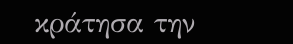κράτησα την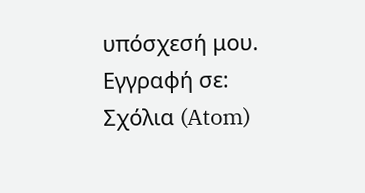υπόσχεσή μου.
Εγγραφή σε:
Σχόλια (Atom)